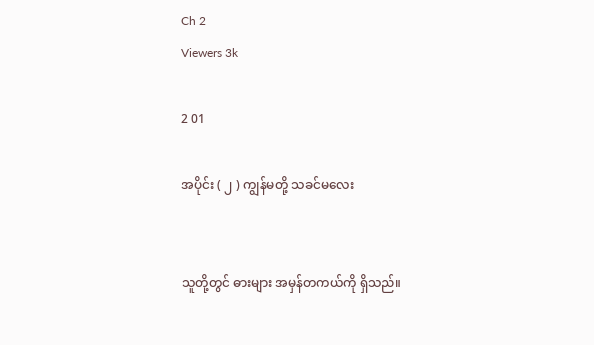Ch 2
Viewers 3k

2 01

အပိုင်း ( ၂ ) ကျွန်မတို့ သခင်မလေး


သူတို့တွင် ဓားများ အမှန်တကယ်ကို ရှိသည်။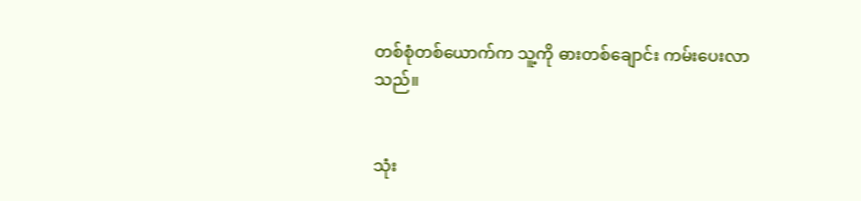တစ်စုံတစ်ယောက်က သူ့ကို ဓားတစ်ချောင်း ကမ်းပေးလာသည်။


သုံး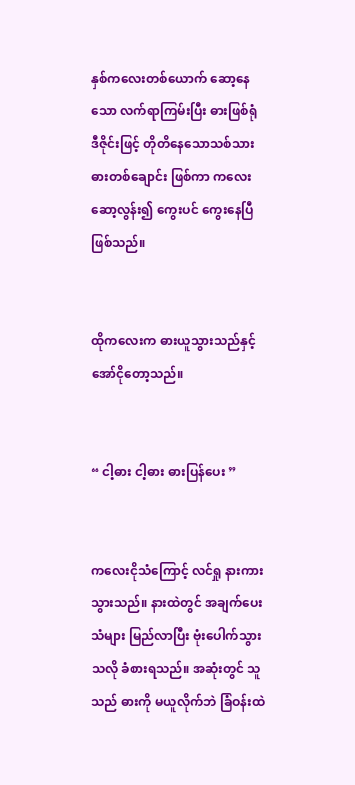နှစ်ကလေးတစ်ယောက် ဆော့နေသော လက်ရာကြမ်းပြီး ဓားဖြစ်ရုံ ဒီဇိုင်းဖြင့် တိုတိနေသောသစ်သားဓားတစ်ချောင်း ဖြစ်ကာ ကလေးဆော့လွန်း၍ ကွေးပင် ကွေးနေပြီ ဖြစ်သည်။


ထိုကလေးက ဓားယူသွားသည်နှင့် အော်ငိုတော့သည်။


“ ငါ့ဓား ငါ့ဓား ဓားပြန်ပေး ”


ကလေးငိုသံကြောင့် လင်ရှု နားကားသွားသည်။ နားထဲတွင် အချက်ပေးသံများ မြည်လာပြီး ဗုံးပေါက်သွားသလို ခံစားရသည်။ အဆုံးတွင် သူသည် ဓားကို မယူလိုက်ဘဲ ခြံဝန်းထဲ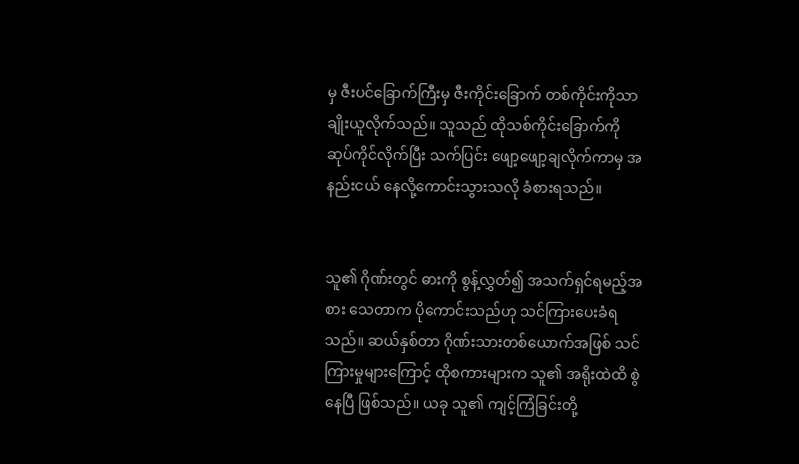မှ ဇီးပင်ခြောက်ကြီးမှ ဇီးကိုင်းခြောက် တစ်ကိုင်းကိုသာ ချိုးယူလိုက်သည်။ သူသည် ထိုသစ်ကိုင်းခြောက်ကို ဆုပ်ကိုင်လိုက်ပြီး သက်ပြင်း ဖျော့ဖျော့ချလိုက်ကာမှ အနည်းငယ် နေလို့ကောင်းသွားသလို ခံစားရသည်။


သူ၏ ဂိုဏ်းတွင် ဓားကို စွန့်လွှတ်၍ အသက်ရှင်ရမည့်အစား သေတာက ပိုကောင်းသည်ဟု သင်ကြားပေးခံရသည်။ ဆယ်နှစ်တာ ဂိုဏ်းသားတစ်ယောက်အဖြစ် သင်ကြားမှုများကြောင့် ထိုစကားများက သူ၏ အရိုးထဲထိ စွဲနေပြီ ဖြစ်သည်။ ယခု သူ၏ ကျင့်ကြံခြင်းတို့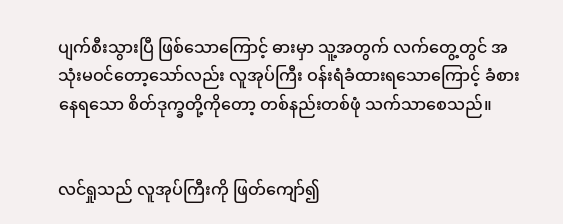ပျက်စီးသွားပြီ ဖြစ်သောကြောင့် ဓားမှာ သူ့အတွက် လက်တွေ့တွင် အသုံးမဝင်တော့သော်လည်း လူအုပ်ကြီး ဝန်းရံခံထားရသောကြောင့် ခံစားနေရသော စိတ်ဒုက္ခတို့ကိုတော့ တစ်နည်းတစ်ဖုံ သက်သာစေသည်။


လင်ရှုသည် လူအုပ်ကြီးကို ဖြတ်ကျော်၍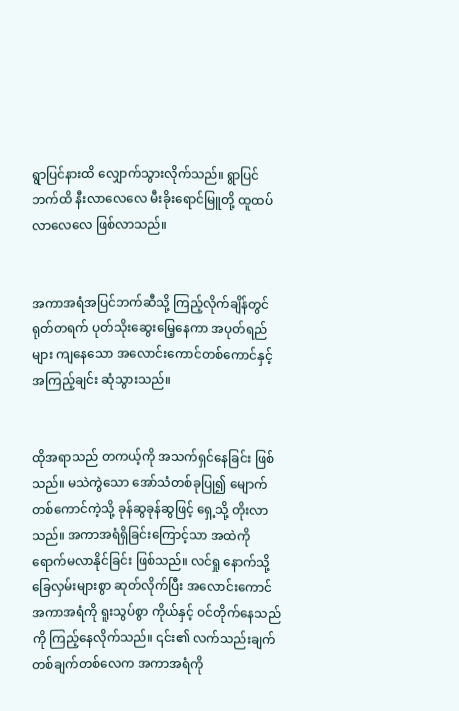ရွာပြင်နားထိ လျှောက်သွားလိုက်သည်။ ရွာပြင်ဘက်ထိ နီးလာလေလေ မီးခိုးရောင်မြူတို့ ထူထပ်လာလေလေ ဖြစ်လာသည်။


အကာအရံအပြင်ဘက်ဆီသို့ ကြည့်လိုက်ချိန်တွင် ရုတ်တရက် ပုတ်သိုးဆွေးမြေ့နေကာ အပုတ်ရည်များ ကျနေသော အလောင်းကောင်တစ်ကောင်နှင့် အကြည့်ချင်း ဆုံသွားသည်။


ထိုအရာသည် တကယ့်ကို အသက်ရှင်နေခြင်း ဖြစ်သည်။ မသဲကွဲသော အော်သံတစ်ခုပြု၍ မျောက်တစ်ကောင်ကဲ့သို့ ခုန်ဆွခုန်ဆွဖြင့် ရှေ့သို့ တိုးလာသည်။ အကာအရံရှိခြင်းကြောင့်သာ အထဲကို ရောက်မလာနိုင်ခြင်း ဖြစ်သည်။ လင်ရှု နောက်သို့ ခြေလှမ်းများစွာ ဆုတ်လိုက်ပြီး အလောင်းကောင် အကာအရံကို ရူးသွပ်စွာ ကိုယ်နှင့် ဝင်တိုက်နေသည်ကို ကြည့်နေလိုက်သည်။ ၎င်း၏ လက်သည်းချက် တစ်ချက်တစ်လေက အကာအရံကို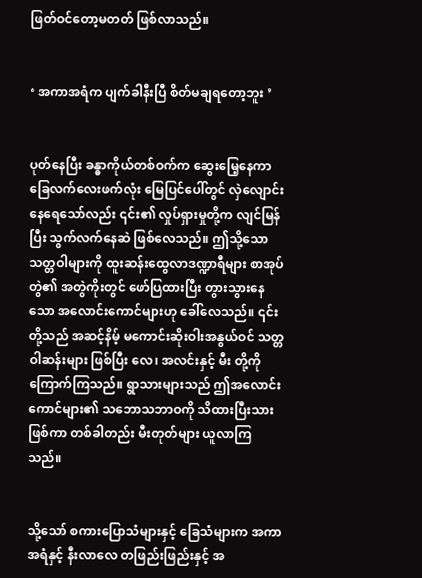ဖြတ်ဝင်တော့မတတ် ဖြစ်လာသည်။


‘ အကာအရံက ပျက်ခါနီးပြီ စိတ်မချရတော့ဘူး ’


ပုတ်နေပြီး ခန္ဓာကိုယ်တစ်ဝက်က ဆွေးမြေ့နေကာ ခြေလက်လေးဖက်လုံး မြေပြင်ပေါ်တွင် လှဲလျောင်းနေရေသော်လည်း ၎င်း၏ လှုပ်ရှားမှုတို့က လျင်မြန်ပြီး သွက်လက်နေဆဲ ဖြစ်လေသည်။ ဤသို့သော သတ္တဝါများကို ထူးဆန်းထွေလာဒဏ္ဍာရီများ စာအုပ်တွဲ၏ အတွဲကိုးတွင် ဖော်ပြထားပြီး တွားသွားနေသော အလောင်းကောင်များဟု ခေါ်လေသည်။ ၎င်းတို့သည် အဆင့်နိမ့် မကောင်းဆိုးဝါးအနွယ်ဝင် သတ္တဝါဆန်းများ ဖြစ်ပြီး လေ၊ အလင်းနှင့် မီး တို့ကို ကြောက်ကြသည်။ ရွာသားများသည် ဤအလောင်းကောင်များ၏ သဘောသဘာဝကို သိထားပြီးသားဖြစ်ကာ တစ်ခါတည်း မီးတုတ်များ ယူလာကြသည်။


သို့သော် စကားပြောသံများနှင့် ခြေသံများက အကာအရံနှင့် နီးလာလေ တဖြည်းဖြည်းနှင့် အ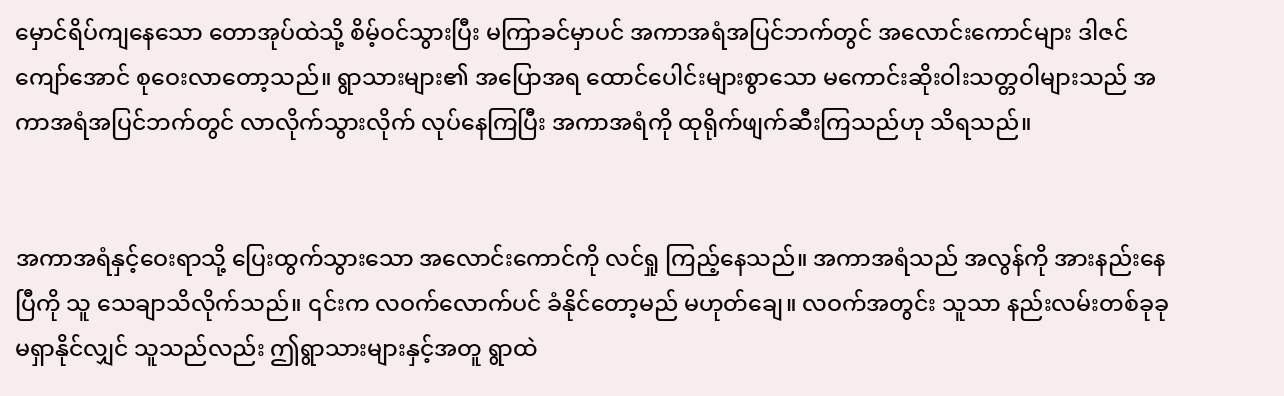မှောင်ရိပ်ကျနေသော တောအုပ်ထဲသို့ စိမ့်ဝင်သွားပြီး မကြာခင်မှာပင် အကာအရံအပြင်ဘက်တွင် အလောင်းကောင်များ ဒါဇင်ကျော်အောင် စုဝေးလာတော့သည်။ ရွာသားများ၏ အပြောအရ ထောင်ပေါင်းများစွာသော မကောင်းဆိုးဝါးသတ္တဝါများသည် အကာအရံအပြင်ဘက်တွင် လာလိုက်သွားလိုက် လုပ်နေကြပြီး အကာအရံကို ထုရိုက်ဖျက်ဆီးကြသည်ဟု သိရသည်။


အကာအရံနှင့်ဝေးရာသို့ ပြေးထွက်သွားသော အလောင်းကောင်ကို လင်ရှု ကြည့်နေသည်။ အကာအရံသည် အလွန်ကို အားနည်းနေပြီကို သူ သေချာသိလိုက်သည်။ ၎င်းက လဝက်လောက်ပင် ခံနိုင်တော့မည် မဟုတ်ချေ။ လဝက်အတွင်း သူသာ နည်းလမ်းတစ်ခုခု မရှာနိုင်လျှင် သူသည်လည်း ဤရွာသားများနှင့်အတူ ရွာထဲ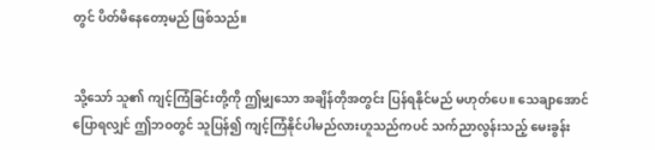တွင် ပိတ်မိနေတော့မည် ဖြစ်သည်။


သို့သော် သူ၏ ကျင့်ကြံခြင်းတို့ကို ဤမျှသော အချိန်တိုအတွင်း ပြန်ရနိုင်မည် မဟုတ်ပေ။ သေချာအောင်ပြောရလျှင် ဤဘဝတွင် သူပြန်၍ ကျင့်ကြံနိုင်ပါမည်လားဟူသည်ကပင် သက်ညာလွန်းသည့် မေးခွန်း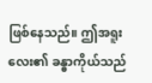ဖြစ်နေသည်။ ဤအရူးလေး၏ ခန္ဓာကိုယ်သည်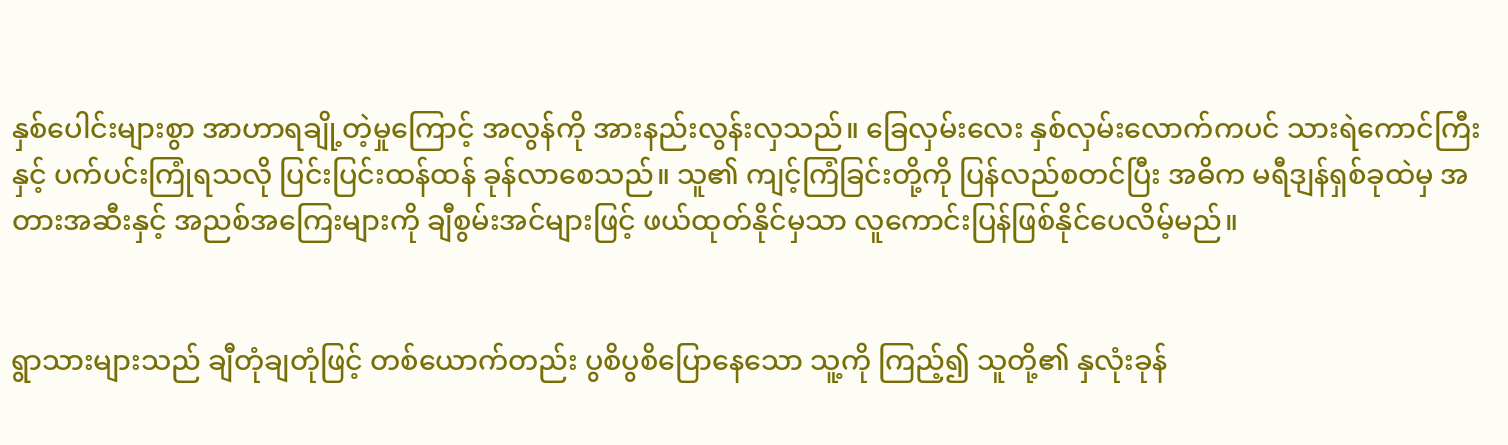နှစ်ပေါင်းများစွာ အာဟာရချို့တဲ့မှုကြောင့် အလွန်ကို အားနည်းလွန်းလှသည်။ ခြေလှမ်းလေး နှစ်လှမ်းလောက်ကပင် သားရဲကောင်ကြီးနှင့် ပက်ပင်းကြုံရသလို ပြင်းပြင်းထန်ထန် ခုန်လာစေသည်။ သူ၏ ကျင့်ကြံခြင်းတို့ကို ပြန်လည်စတင်ပြီး အဓိက မရီဒျန်ရှစ်ခုထဲမှ အတားအဆီးနှင့် အညစ်အကြေးများကို ချီစွမ်းအင်များဖြင့် ဖယ်ထုတ်နိုင်မှသာ လူကောင်းပြန်ဖြစ်နိုင်ပေလိမ့်မည်။


ရွာသားများသည် ချီတုံချတုံဖြင့် တစ်ယောက်တည်း ပွစိပွစိပြောနေသော သူ့ကို ကြည့်၍ သူတို့၏ နှလုံးခုန်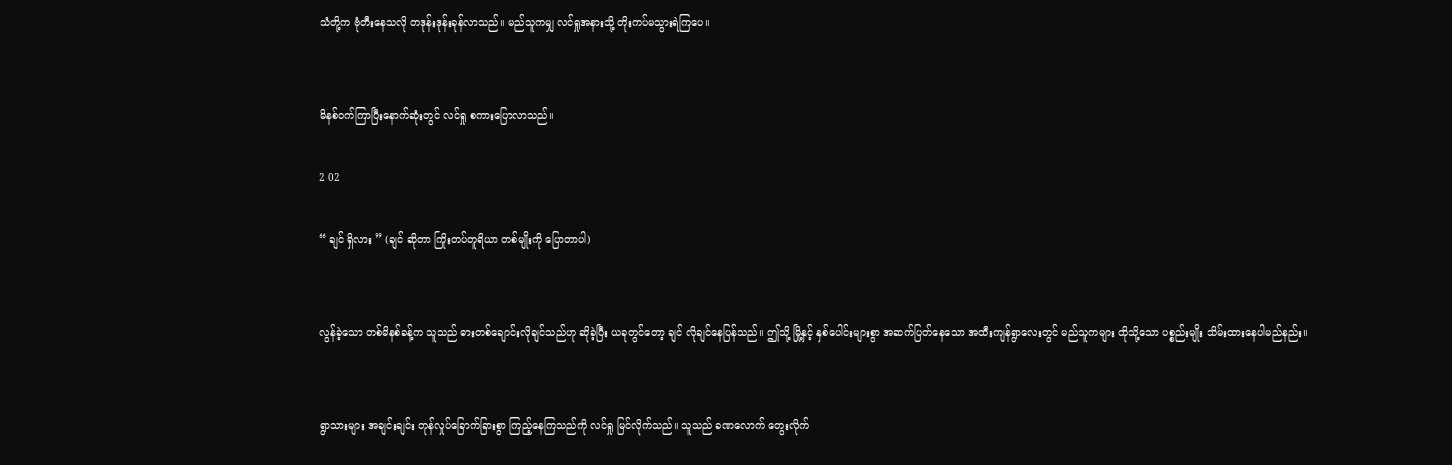သံတို့က ဗုံတီးနေသလို တဒုန်းဒုန်းခုန်လာသည်။ မည်သူကမျှ လင်ရှုအနားသို့ တိုးကပ်မသွားရဲကြပေ။


မိနစ်ဝက်ကြာပြီးနောက်ဆုံးတွင် လင်ရှု စကားပြောလာသည်။

2 02

“ ချင် ရှိလား ” (ချင် ဆိုတာ ကြိုးတပ်တူရိယာ တစ်မျိုးကို ပြောတာပါ)


လွန်ခဲ့သော တစ်မိနစ်ခန့်က သူသည် ဓားတစ်ချောင်းလိုချင်သည်ဟု ဆိုခဲ့ပြီး ယခုတွင်တော့ ချင် လိုချင်နေပြန်သည်။ ဤသို့ မြို့နှင့် နှစ်ပေါင်းများစွာ အဆက်ပြတ်နေသော အထီးကျန်ရွာလေးတွင် မည်သူကများ ထိုသို့သော ပစ္စည်းမျိုး သိမ်းထားနေပါမည်နည်း။


ရွာသားများ အချင်းချင်း တုန်လှုပ်ခြောက်ခြားစွာ ကြည့်နေကြသည်ကို လင်ရှု မြင်လိုက်သည်။ သူသည် ခဏလောက် တွေးလိုက်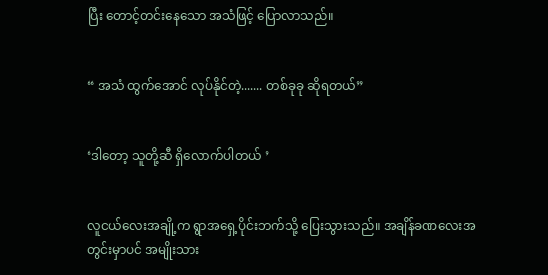ပြီး တောင့်တင်းနေသော အသံဖြင့် ပြောလာသည်။


“ အသံ ထွက်အောင် လုပ်နိုင်တဲ့....... တစ်ခုခု ဆိုရတယ်”


‘ဒါတော့ သူတို့ဆီ ရှိလောက်ပါတယ် ’


လူငယ်လေးအချို့က ရွာအရှေ့ပိုင်းဘက်သို့ ပြေးသွားသည်။ အချိန်ခဏလေးအတွင်းမှာပင် အမျိုးသား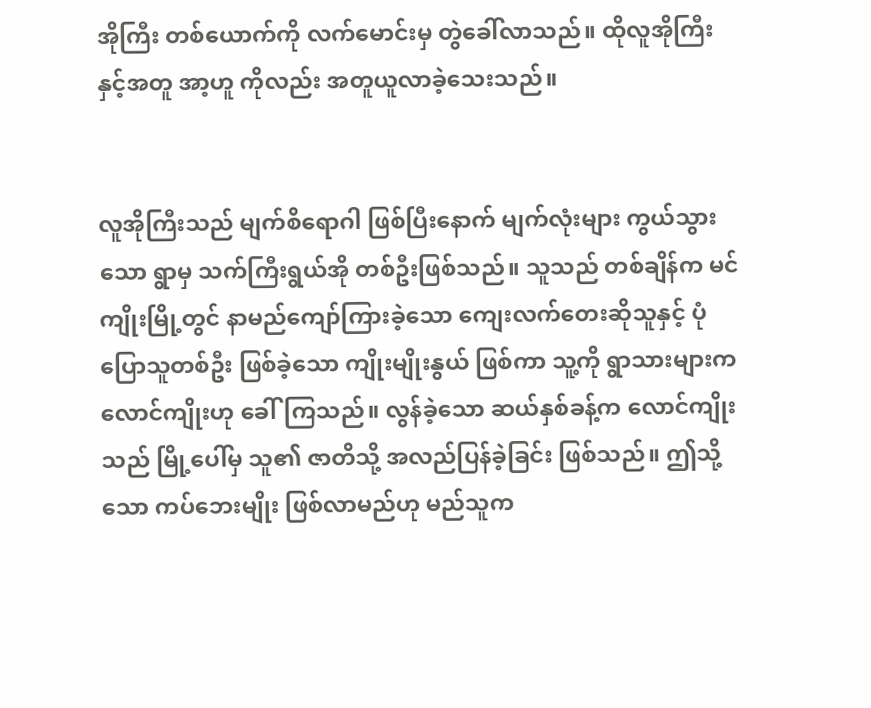အိုကြီး တစ်ယောက်ကို လက်မောင်းမှ တွဲခေါ်လာသည်။ ထိုလူအိုကြီးနှင့်အတူ အာ့ဟူ ကိုလည်း အတူယူလာခဲ့သေးသည်။


လူအိုကြီးသည် မျက်စိရောဂါ ဖြစ်ပြီးနောက် မျက်လုံးများ ကွယ်သွားသော ရွာမှ သက်ကြီးရွယ်အို တစ်ဦးဖြစ်သည်။ သူသည် တစ်ချိန်က မင်ကျိုးမြို့တွင် နာမည်ကျော်ကြားခဲ့သော ကျေးလက်တေးဆိုသူနှင့် ပုံပြောသူတစ်ဦး ဖြစ်ခဲ့သော ကျိုးမျိုးနွယ် ဖြစ်ကာ သူ့ကို ရွာသားများက လောင်ကျိုးဟု ခေါ်ကြသည်။ လွန်ခဲ့သော ဆယ်နှစ်ခန့်က လောင်ကျိုးသည် မြို့ပေါ်မှ သူ၏ ဇာတိသို့ အလည်ပြန်ခဲ့ခြင်း ဖြစ်သည်။ ဤသို့သော ကပ်ဘေးမျိုး ဖြစ်လာမည်ဟု မည်သူက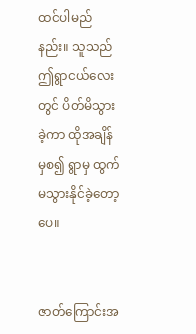ထင်ပါမည်နည်း။ သူသည် ဤရွာငယ်လေးတွင် ပိတ်မိသွားခဲ့ကာ ထိုအချိန်မှစ၍ ရွာမှ ထွက်မသွားနိုင်ခဲ့တော့ပေ။


ဇာတ်ကြောင်းအ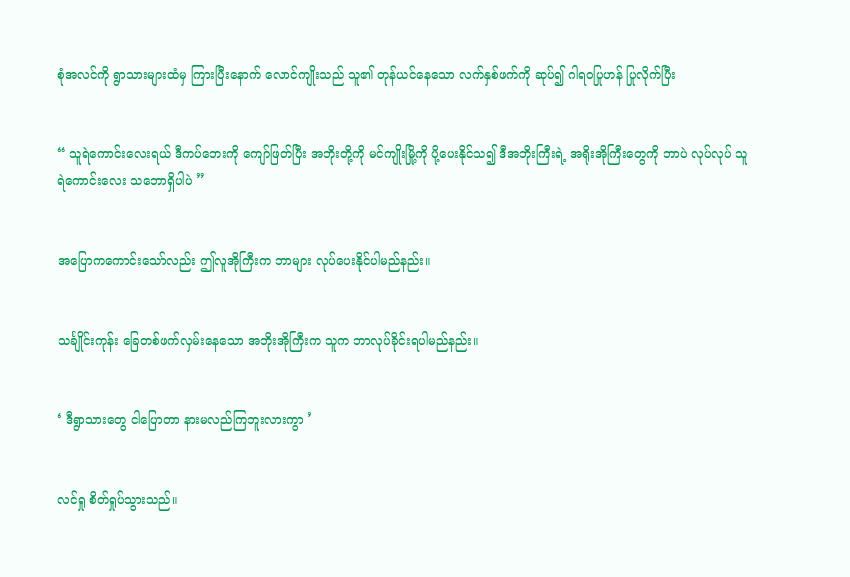စုံအလင်ကို ရွာသားများထံမှ ကြားပြီးနောက် လောင်ကျိုးသည် သူ၏ တုန်ယင်နေသော လက်နှစ်ဖက်ကို ဆုပ်၍ ဂါရဝပြုဟန် ပြုလိုက်ပြီး


“ သူရဲကောင်းလေးရယ် ဒီကပ်ဘေးကို ကျော်ဖြတ်ပြီး အဘိုးတို့ကို မင်ကျိုးမြို့ကို ပို့ပေးနိုင်သ၍ ဒီအဘိုးကြီးရဲ့ အရိုးအိုကြီးတွေကို ဘာပဲ လုပ်လုပ် သူရဲကောင်းလေး သဘောရှိပါပဲ ”


အပြောကကောင်းသော်လည်း ဤလူအိုကြီးက ဘာများ လုပ်ပေးနိုင်ပါမည်နည်း။


သင်္ချိုင်းကုန်း ခြေတစ်ဖက်လှမ်းနေသော အဘိုးအိုကြီးက သူက ဘာလုပ်ခိုင်းရပါမည်နည်း။


‘ ဒီရွာသားတွေ ငါပြောတာ နားမလည်ကြဘူးလားကွာ ’


လင်ရှု စိတ်ရှုပ်သွားသည်။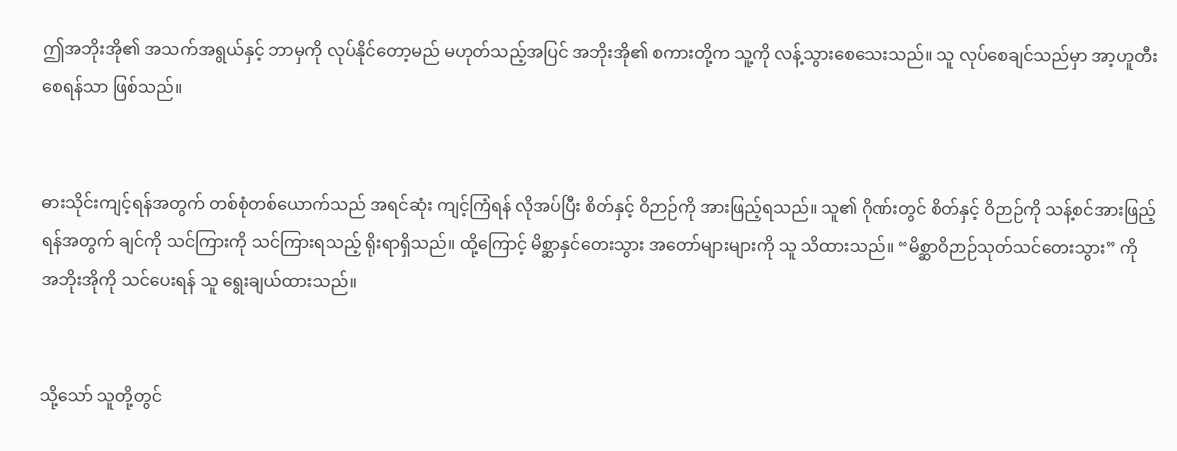ဤအဘိုးအို၏ အသက်အရွယ်နှင့် ဘာမှကို လုပ်နိုင်တော့မည် မဟုတ်သည့်အပြင် အဘိုးအို၏ စကားတို့က သူ့ကို လန့်သွားစေသေးသည်။ သူ လုပ်စေချင်သည်မှာ အာ့ဟူတီးစေရန်သာ ဖြစ်သည်။


ဓားသိုင်းကျင့်ရန်အတွက် တစ်စုံတစ်ယောက်သည် အရင်ဆုံး ကျင့်ကြံရန် လိုအပ်ပြီး စိတ်နှင့် ဝိဉာဉ်ကို အားဖြည့်ရသည်။ သူ၏ ဂိုဏ်းတွင် စိတ်နှင့် ဝိဉာဉ်ကို သန့်စင်အားဖြည့်ရန်အတွက် ချင်ကို သင်ကြားကို သင်ကြားရသည့် ရိုးရာရှိသည်။ ထို့ကြောင့် မိစ္ဆာနှင်တေးသွား အတော်များများကို သူ သိထားသည်။ “မိစ္ဆာဝိဉာဉ်သုတ်သင်တေးသွား” ကို အဘိုးအိုကို သင်ပေးရန် သူ ရွေးချယ်ထားသည်။


သို့သော် သူတို့တွင်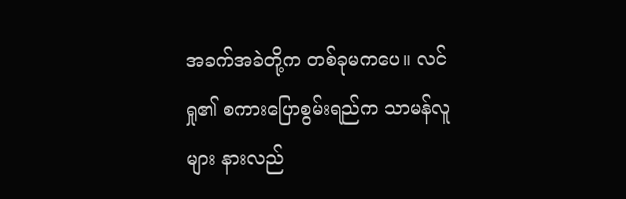အခက်အခဲတို့က တစ်ခုမကပေ။ လင်ရှု၏ စကားပြောစွမ်းရည်က သာမန်လူများ နားလည်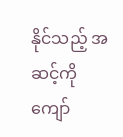နိုင်သည့် အဆင့်ကို ကျော်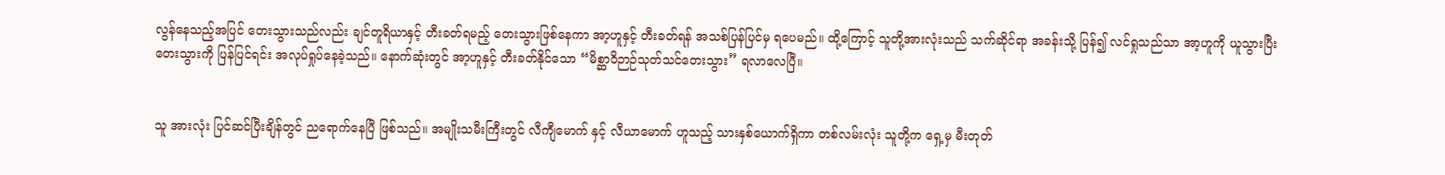လွန်နေသည့်အပြင် တေးသွားသည်လည်း ချင်တူရိယာနှင့် တီးခတ်ရမည့် တေးသွားဖြစ်နေကာ အာ့ဟူနှင့် တီးခတ်ရန် အသစ်ပြန်ပြင်မှ ရပေမည်။ ထို့ကြောင့် သူတို့အားလုံးသည် သက်ဆိုင်ရာ အခန်းသို့ ပြန်၍ လင်ရှုသည်သာ အာ့ဟူကို ယူသွားပြီး တေးသွားကို ပြန်ပြင်ရင်း အလုပ်ရှုပ်နေခဲ့သည်။ နောက်ဆုံးတွင် အာ့ဟူနှင့် တီးခတ်နိုင်သော “မိစ္ဆာဝိဉာဉ်သုတ်သင်တေးသွား” ရလာလေပြီ။


သူ အားလုံး ပြင်ဆင်ပြီးချိန်တွင် ညရောက်နေပြီ ဖြစ်သည်။ အမျိုးသမီးကြီးတွင် လီကျီမောက် နှင့် လီယာမောက် ဟူသည့် သားနှစ်ယောက်ရှိကာ တစ်လမ်းလုံး သူတို့က ရှေ့မှ မီးတုတ်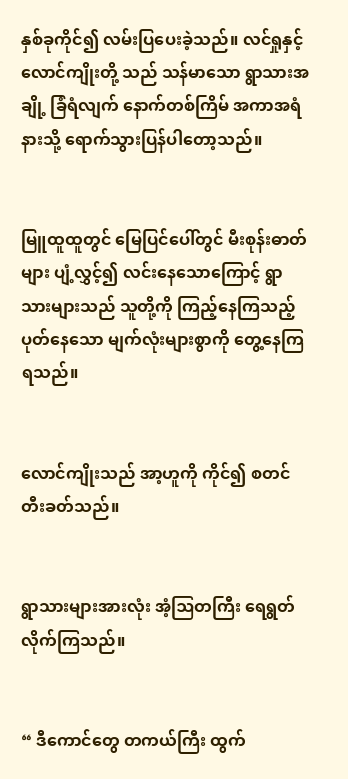နှစ်ခုကိုင်၍ လမ်းပြပေးခဲ့သည်။ လင်ရှုနှင့် လောင်ကျိုးတို့ သည် သန်မာသော ရွာသားအချို့ ခြံရံလျက် နောက်တစ်ကြိမ် အကာအရံနားသို့ ရောက်သွားပြန်ပါတော့သည်။


မြူထူထူတွင် မြေပြင်ပေါ်တွင် မီးစုန်းဓာတ်များ ပျံ့လွှင့်၍ လင်းနေသောကြောင့် ရွာသားများသည် သူတို့ကို ကြည့်နေကြသည့် ပုတ်နေသော မျက်လုံးများစွာကို တွေ့နေကြရသည်။


လောင်ကျိုးသည် အာ့ဟူကို ကိုင်၍ စတင်တီးခတ်သည်။


ရွာသားများအားလုံး အံ့ဩတကြီး ရေရွတ်လိုက်ကြသည်။


“ ဒီကောင်တွေ တကယ်ကြီး ထွက်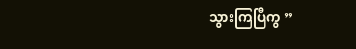သွားကြပြီကွ ”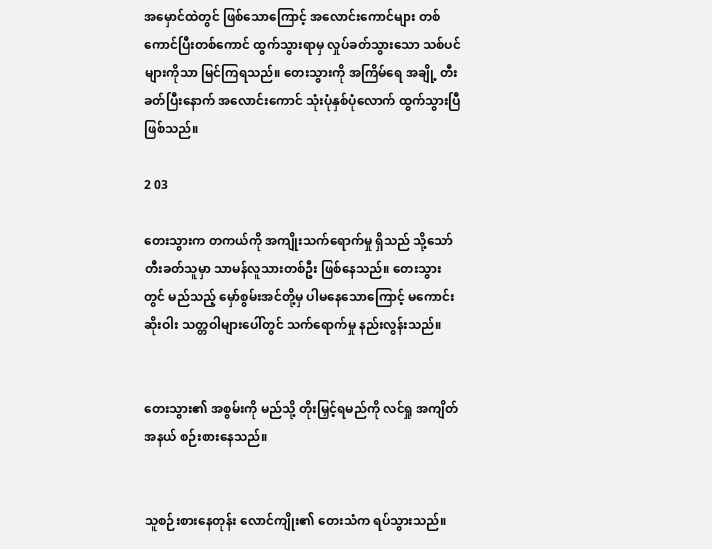အမှောင်ထဲတွင် ဖြစ်သောကြောင့် အလောင်းကောင်များ တစ်ကောင်ပြီးတစ်ကောင် ထွက်သွားရာမှ လှုပ်ခတ်သွားသော သစ်ပင်များကိုသာ မြင်ကြရသည်။ တေးသွားကို အကြိမ်ရေ အချို့ တီးခတ်ပြီးနောက် အလောင်းကောင် သုံးပုံနှစ်ပုံလောက် ထွက်သွားပြီဖြစ်သည်။

2 03

တေးသွားက တကယ်ကို အကျိုးသက်ရောက်မှု ရှိသည် သို့သော် တီးခတ်သူမှာ သာမန်လူသားတစ်ဦး ဖြစ်နေသည်။ တေးသွားတွင် မည်သည့် မှော်စွမ်းအင်တို့မှ ပါမနေသောကြောင့် မကောင်းဆိုးဝါး သတ္တဝါများပေါ်တွင် သက်ရောက်မှု နည်းလွန်းသည်။


တေးသွား၏ အစွမ်းကို မည်သို့ တိုးမြှင့်ရမည်ကို လင်ရှု အကျိတ်အနယ် စဉ်းစားနေသည်။


သူစဉ်းစားနေတုန်း လောင်ကျိုး၏ တေးသံက ရပ်သွားသည်။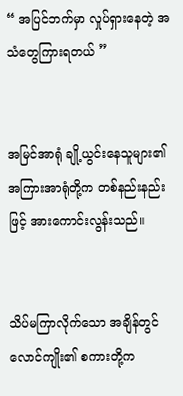“ အပြင်ဘက်မှာ လှုပ်ရှားနေတဲ့ အသံတွေကြားရတယ် ”


အမြင်အာရုံ ချို့ယွင်းနေသူများ၏ အကြားအာရုံတို့က တစ်နည်းနည်းဖြင့် အားကောင်းလွန်းသည်။


သိပ်မကြာလိုက်သော အချိန်တွင် လောင်ကျိုး၏ စကားတို့က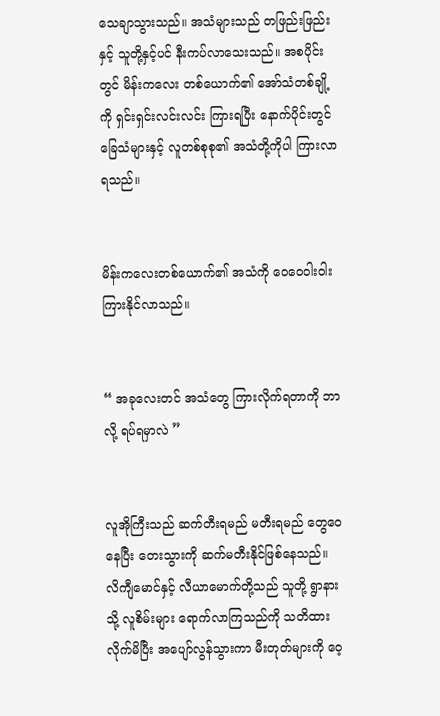သေချာသွားသည်။ အသံများသည် တဖြည်းဖြည်းနှင့် သူတို့နှင့်ပင် နီးကပ်လာသေးသည်။ အစပိုင်းတွင် မိန်းကလေး တစ်ယောက်၏ အော်သံတစ်ချို့ကို ရှင်းရှင်းလင်းလင်း ကြားရပြီး နောက်ပိုင်းတွင် ခြေသံများနှင့် လူတစ်စုစု၏ အသံတို့ကိုပါ ကြားလာရသည်။


မိန်းကလေးတစ်ယောက်၏ အသံကို ဝေဝေဝါးဝါး ကြားနိုင်လာသည်။


“ အခုလေးတင် အသံတွေ ကြားလိုက်ရတာကို ဘာလို့ ရပ်ရမှာလဲ ”


လူအိုကြီးသည် ဆက်တီးရမည် မတီးရမည် တွေဝေနေပြီး တေးသွားကို ဆက်မတီးနိုင်ဖြစ်နေသည်။ လိကျီမောင်နှင့် လီယာမောက်တို့သည် သူတို့ ရွာနားသို့ လူစိမ်းများ ရောက်လာကြသည်ကို သတိထားလိုက်မိပြီး အပျော်လွန်သွားကာ မီးတုတ်များကို ဝေ့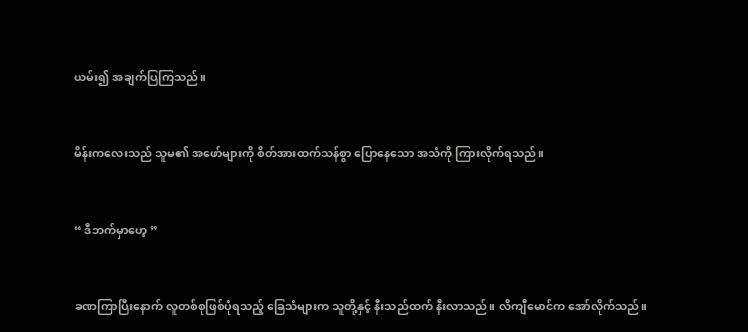ယမ်း၍ အချက်ပြကြသည်။


မိန်းကလေးသည် သူမ၏ အဖော်များကို စိတ်အားထက်သန်စွာ ပြောနေသော အသံကို ကြားလိုက်ရသည်။


“ ဒီဘက်မှာဟေ့ ”


ခဏကြာပြီးနောက် လူတစ်စုဖြစ်ပုံရသည့် ခြေသံများက သူတို့နှင့် နီးသည်ထက် နီးလာသည်။ လိကျီမောင်က အော်လိုက်သည်။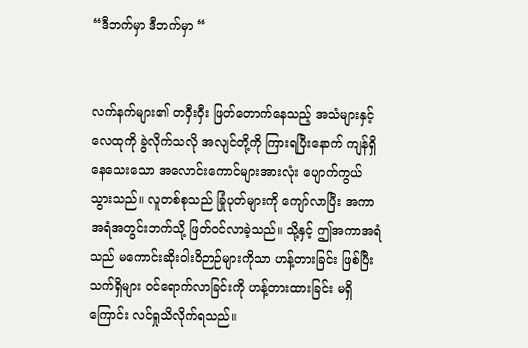“ဒီဘက်မှာ ဒီဘက်မှာ “


လက်နက်များ၏ တဝှီးဝှီး ဖြတ်တောက်နေသည့် အသံများနှင့် လေထုကို ခွဲလိုက်သလို အလျင်တို့ကို ကြားရပြီးနောက် ကျန်ရှိနေသေးသော အလောင်းကောင်များအားလုံး ပျောက်ကွယ်သွားသည်။ လူတစ်စုသည် ခြုံပုတ်များကို ကျော်လာပြီး အကာအရံအတွင်းဘက်သို့ ဖြတ်ဝင်လာခဲ့သည်။ သို့နှင့် ဤအကာအရံသည် မကောင်းဆိုးဝါးဝိဉာဉ်များကိုသာ ဟန့်တားခြင်း ဖြစ်ပြီး သက်ရှိများ ဝင်ရောက်လာခြင်းကို ဟန့်တားထားခြင်း မရှိကြောင်း လင်ရှုသိလိုက်ရသည်။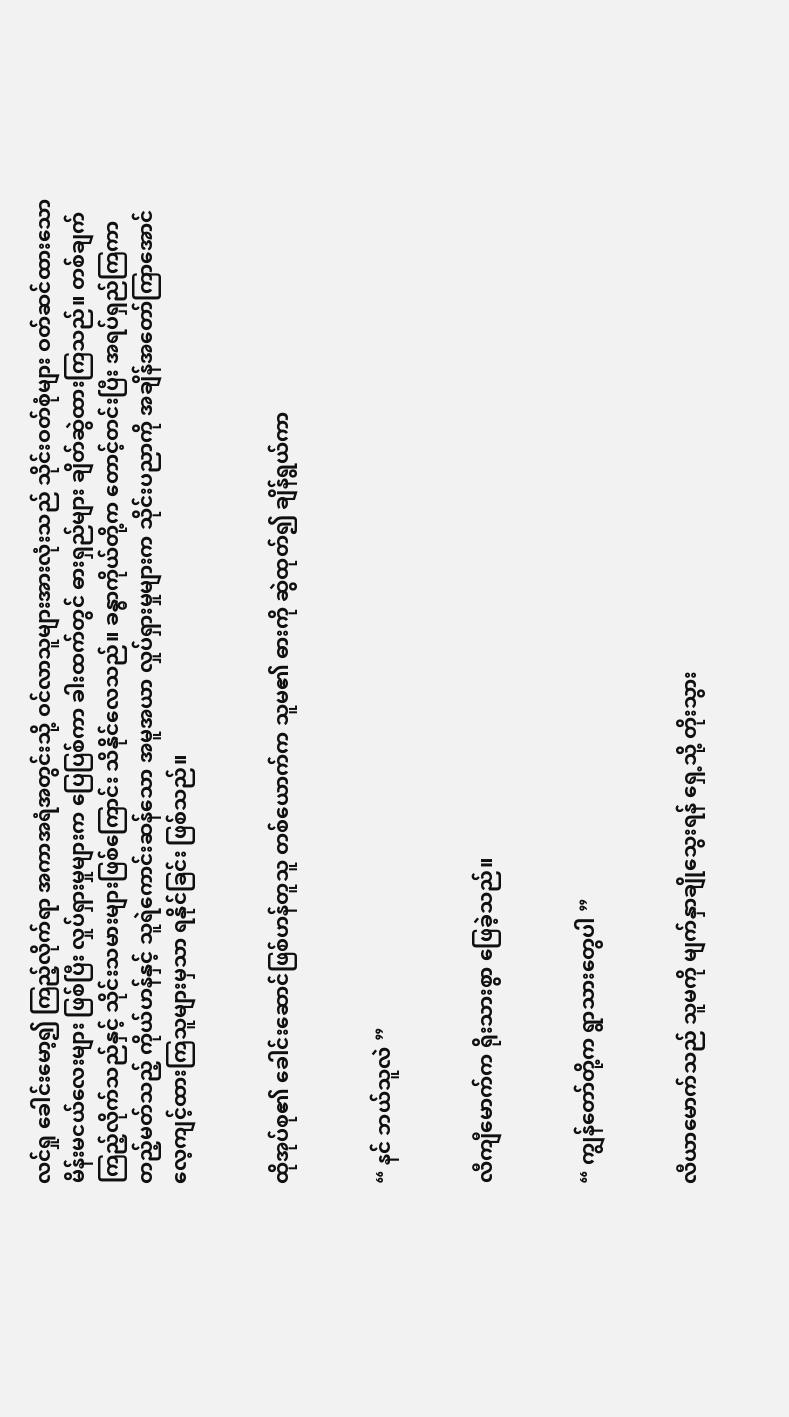လင်ရှု ခေါင်းမော့၍ ကြည့်လိုက်ရာ အကာအရံအတွင်းသို့ ဝင်လာသူများအားလုံးသည် သိုင်းဝတ်စုံများ ဝတ်ဆင်ထားသော မိန်းမငယ်လေးများ ဖြစ်ပြီး လှုပ်ရှားမှုများက ပြေပြစ်ကာ ခါးထက်တွင် ဓားရှည်များ ချိတ်ဆွဲထားကြသည်။ တစ်ချက်ကြည့်လိုက်သည်နှင့် သိုင်းသမားများဖြစ်ကြောင်း သိနိုင်လေသည်။ ခန္ဓာကိုယ်တို့က တောင့်တင်းပြီး အရပ်ရှည်ကြကာ တည့်မတ်သည့် ကိုယ်ဟန်နှင့် သူရဲကောင်းဆန်သော အမူအယာ လှုပ်ရှားမှုများက သိုင်းပညာကို အချိန်အတော်ကြာအောင် လေ့ကျင့်ထားကြသူများမှသာ ရနိုင်ခြင်း ဖြစ်သည်။


ထိုအုပ်စု၏ ခေါင်းဆောင်ဖြစ်ဟန်တူသူ တစ်ယောက်က သူမ၏ ဓားကို ဆွဲထုတ်၍ ချိန်ရွယ်ကာ


“ နင် ဘယ်သူလဲ ”


လီကျီမောက်က ရိုးသားစွာ ဖြေခဲ့သည်။


“ ကျွန်တော်တို့က ရွာသားတွေပါ ”


လီယာမောက်သည် သူမကို မျက်နှာချိုသွေးရန် ရှေ့သို့ တိုးသွား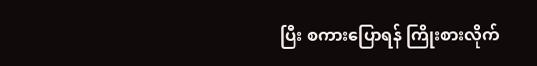ပြီး စကားပြောရန် ကြိုးစားလိုက်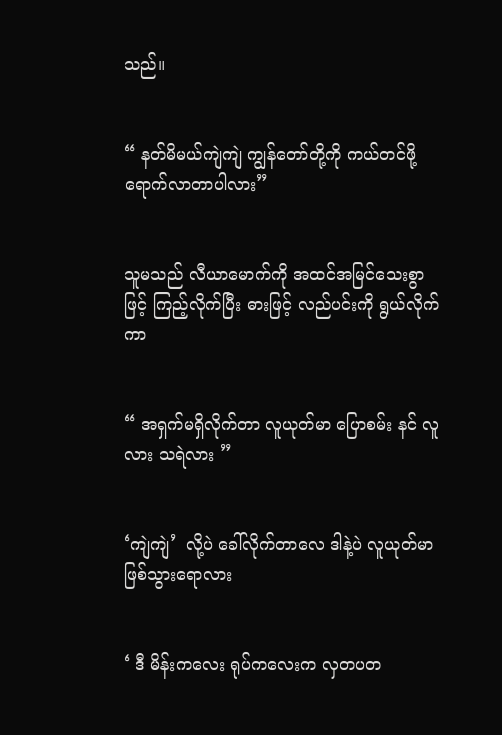သည်။


“ နတ်မိမယ်ကျဲကျဲ ကျွန်တော်တို့ကို ကယ်တင်ဖို့ ရောက်လာတာပါလား”


သူမသည် လီယာမောက်ကို အထင်အမြင်သေးစွာဖြင့် ကြည့်လိုက်ပြီး ဓားဖြင့် လည်ပင်းကို ရွယ်လိုက်ကာ


“ အရှက်မရှိလိုက်တာ လူယုတ်မာ ပြောစမ်း နင် လူလား သရဲလား ”


‘ကျဲကျဲ’  လို့ပဲ ခေါ်လိုက်တာလေ ဒါနဲ့ပဲ လူယုတ်မာ ဖြစ်သွားရောလား


‘ ဒီ မိန်းကလေး ရုပ်ကလေးက လှတပတ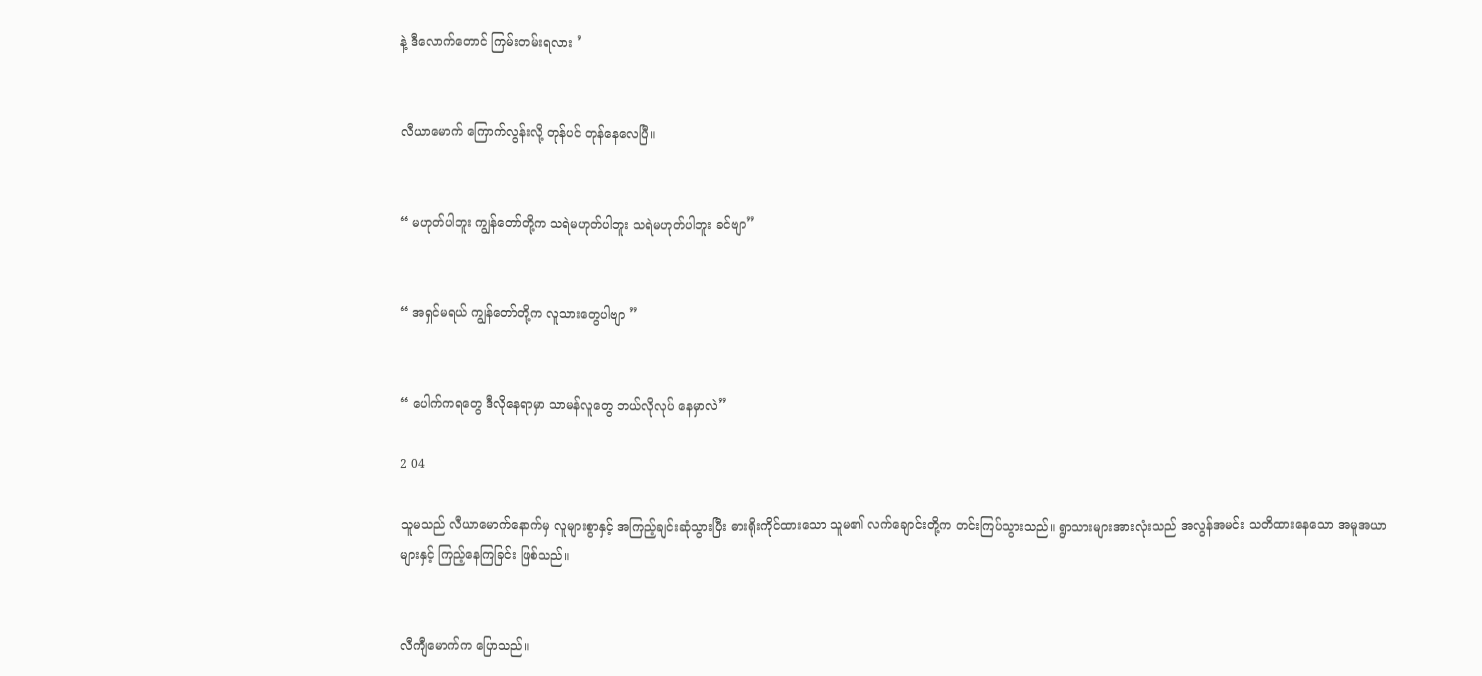နဲ့ ဒီလောက်တောင် ကြမ်းတမ်းရလား ’


လီယာမောက် ကြောက်လွန်းလို့ တုန်ပင် တုန်နေလေပြီ။


“ မဟုတ်ပါဘူး ကျွန်တော်တို့က သရဲမဟုတ်ပါဘူး သရဲမဟုတ်ပါဘူး ခင်ဗျာ”


“ အရှင်မရယ် ကျွန်တော်တို့က လူသားတွေပါဗျာ ”


“ ပေါက်ကရတွေ ဒီလိုနေရာမှာ သာမန်လူတွေ ဘယ်လိုလုပ် နေမှာလဲ”

2 04

သူမသည် လီယာမောက်နောက်မှ လူများစွာနှင့် အကြည့်ချင်းဆုံသွားပြီး ဓားရိုးကိုင်ထားသော သူမ၏ လက်ချောင်းတို့က တင်းကြပ်သွားသည်။ ရွာသားများအားလုံးသည် အလွန်အမင်း သတိထားနေသော အမူအယာများနှင့် ကြည့်နေကြခြင်း ဖြစ်သည်။


လီကျီမောက်က ပြောသည်။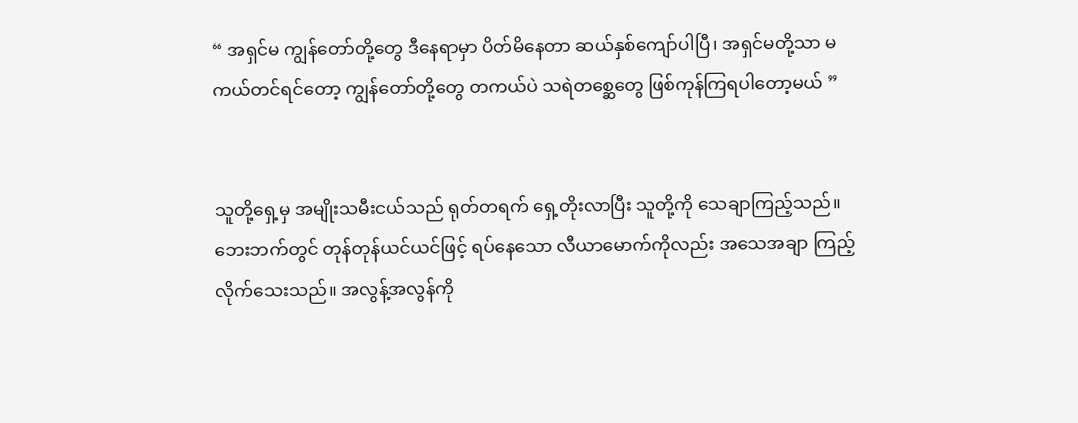“ အရှင်မ ကျွန်တော်တို့တွေ ဒီနေရာမှာ ပိတ်မိနေတာ ဆယ်နှစ်ကျော်ပါပြီ၊ အရှင်မတို့သာ မကယ်တင်ရင်တော့ ကျွန်တော်တို့တွေ တကယ်ပဲ သရဲတစ္ဆေတွေ ဖြစ်ကုန်ကြရပါတော့မယ် ”


သူတို့ရှေ့မှ အမျိုးသမီးငယ်သည် ရုတ်တရက် ရှေ့တိုးလာပြီး သူတို့ကို သေချာကြည့်သည်။ ဘေးဘက်တွင် တုန်တုန်ယင်ယင်ဖြင့် ရပ်နေသော လီယာမောက်ကိုလည်း အသေအချာ ကြည့်လိုက်သေးသည်။ အလွန့်အလွန်ကို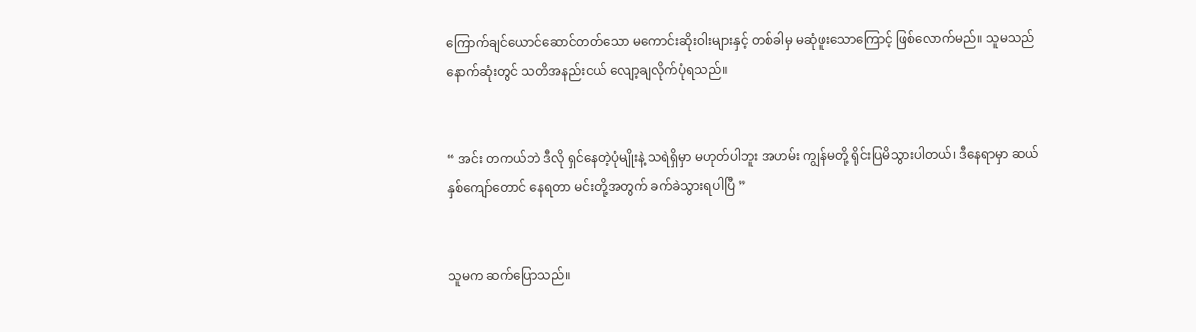ကြောက်ချင်ယောင်ဆောင်တတ်သော မကောင်းဆိုးဝါးများနှင့် တစ်ခါမှ မဆုံဖူးသောကြောင့် ဖြစ်လောက်မည်။ သူမသည် နောက်ဆုံးတွင် သတိအနည်းငယ် လျော့ချလိုက်ပုံရသည်။


“ အင်း တကယ်ဘဲ ဒီလို ရှင်နေတဲ့ပုံမျိုးနဲ့ သရဲရှိမှာ မဟုတ်ပါဘူး အဟမ်း ကျွန်မတို့ ရိုင်းပြမိသွားပါတယ်၊ ဒီနေရာမှာ ဆယ်နှစ်ကျော်တောင် နေရတာ မင်းတို့အတွက် ခက်ခဲသွားရပါပြီ ”


သူမက ဆက်ပြောသည်။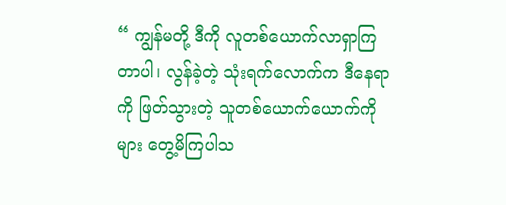“ ကျွန်မတို့ ဒီကို လူတစ်ယောက်လာရှာကြတာပါ၊ လွန်ခဲ့တဲ့ သုံးရက်လောက်က ဒီနေရာကို ဖြတ်သွားတဲ့ သူတစ်ယောက်ယောက်ကိုများ တွေ့မိကြပါသ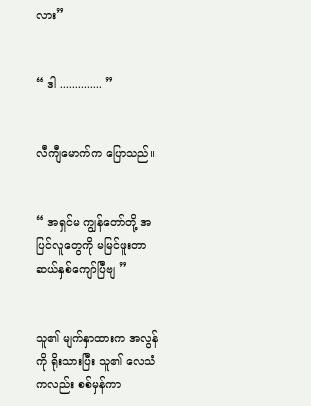လား”


“ ဒါ .............. ”


လီကျီမောက်က ပြောသည်။


“ အရှင်မ ကျွန်တော်တို့ အပြင်လူတွေကို မမြင်ဖူးတာ ဆယ်နှစ်ကျော်ပြီဗျ ”


သူ၏ မျက်နှာထားက အလွန်ကို ရိုးသားပြီး သူ၏ လေသံကလည်း စစ်မှန်ကာ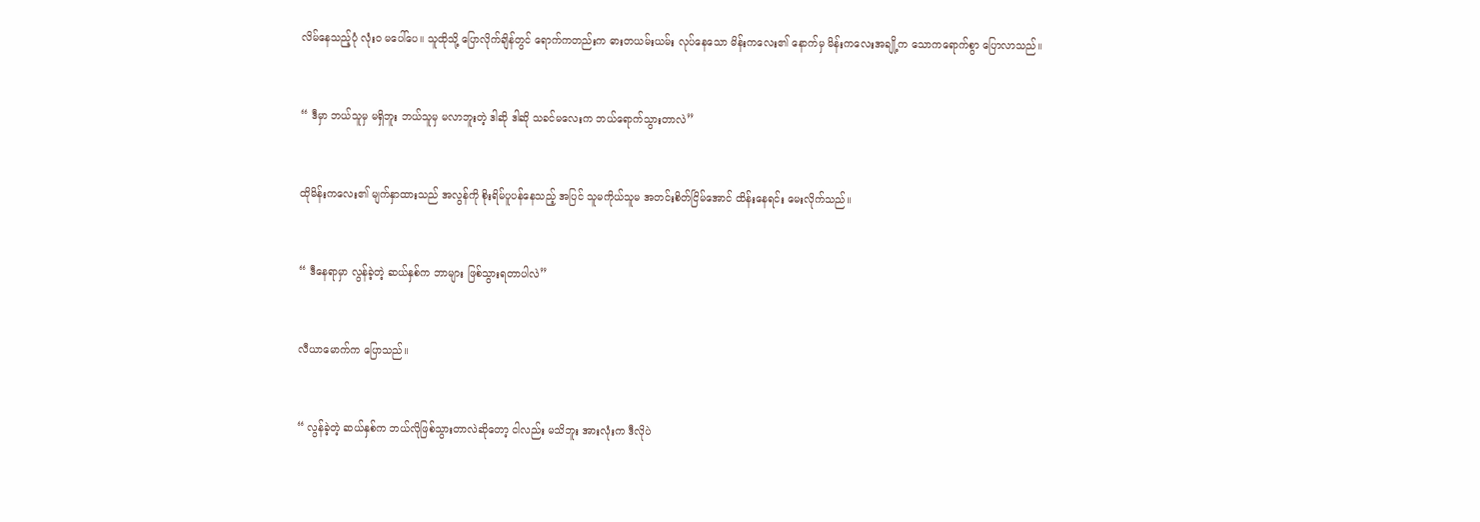လိမ်နေသည့်ပုံ လုံးဝ မပေါ်ပေ။ သူထိုသို့ ပြောလိုက်ချိန်တွင် ရောက်ကတည်းက ဓားတယမ်းယမ်း လုပ်နေသော မိန်းကလေး၏ နောက်မှ မိန်းကလေးအချို့က သောကရောက်စွာ ပြောလာသည်။


“ ဒီမှာ ဘယ်သူမှ မရှိဘူး ဘယ်သူမှ မလာဘူးတဲ့ ဒါဆို ဒါဆို သခင်မလေးက ဘယ်ရောက်သွားတာလဲ”


ထိုမိန်းကလေး၏ မျက်နှာထားသည် အလွန်ကို စိုးရိမ်ပူပန်နေသည့် အပြင် သူမကိုယ်သူမ အတင်းစိတ်ငြိမ်အောင် ထိန်းနေရင်း မေးလိုက်သည်။


“ ဒီနေရာမှာ လွန်ခဲ့တဲ့ ဆယ်နှစ်က ဘာများ ဖြစ်သွားရတာပါလဲ”


လီယာမောက်က ပြောသည်။


“ လွန်ခဲ့တဲ့ ဆယ်နှစ်က ဘယ်လိုဖြစ်သွားတာလဲဆိုတော့ ငါလည်း မသိဘူး အားလုံးက ဒီလိုပဲ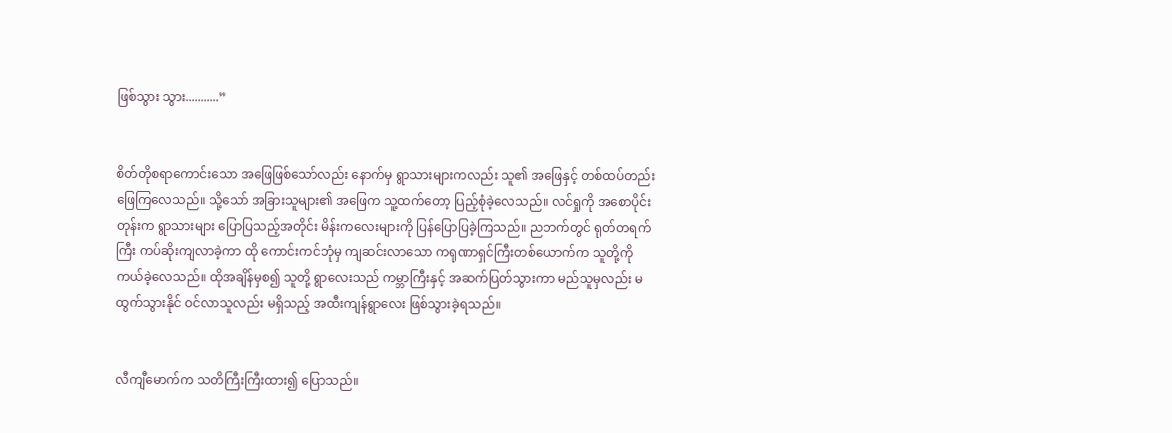ဖြစ်သွား သွား...........”


စိတ်တိုစရာကောင်းသော အဖြေဖြစ်သော်လည်း နောက်မှ ရွာသားများကလည်း သူ၏ အဖြေနှင့် တစ်ထပ်တည်း ဖြေကြလေသည်။ သို့သော် အခြားသူများ၏ အဖြေက သူ့ထက်တော့ ပြည့်စုံခဲ့လေသည်။ လင်ရှုကို အစောပိုင်းတုန်းက ရွာသားများ ပြောပြသည့်အတိုင်း မိန်းကလေးများကို ပြန်ပြောပြခဲ့ကြသည်။ ညဘက်တွင် ရုတ်တရက်ကြီး ကပ်ဆိုးကျလာခဲ့ကာ ထို ကောင်းကင်ဘုံမှ ကျဆင်းလာသော ကရုဏာရှင်ကြီးတစ်ယောက်က သူတို့ကို ကယ်ခဲ့လေသည်။ ထိုအချိန်မှစ၍ သူတို့ ရွာလေးသည် ကမ္ဘာကြီးနှင့် အဆက်ပြတ်သွားကာ မည်သူမှလည်း မထွက်သွားနိုင် ဝင်လာသူလည်း မရှိသည့် အထီးကျန်ရွာလေး ဖြစ်သွားခဲ့ရသည်။


လီကျီမောက်က သတိကြီးကြီးထား၍ ပြောသည်။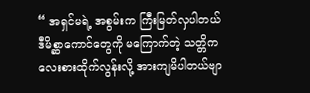“ အရှင်မရဲ့ အစွမ်းက ကြီးမြတ်လှပါတယ် ဒီမိစ္ဆာကောင်တွေကို မကြောက်တဲ့ သတ္တိက လေးစားထိုက်လွန်းလို့ အားကျမိပါတယ်ဗျာ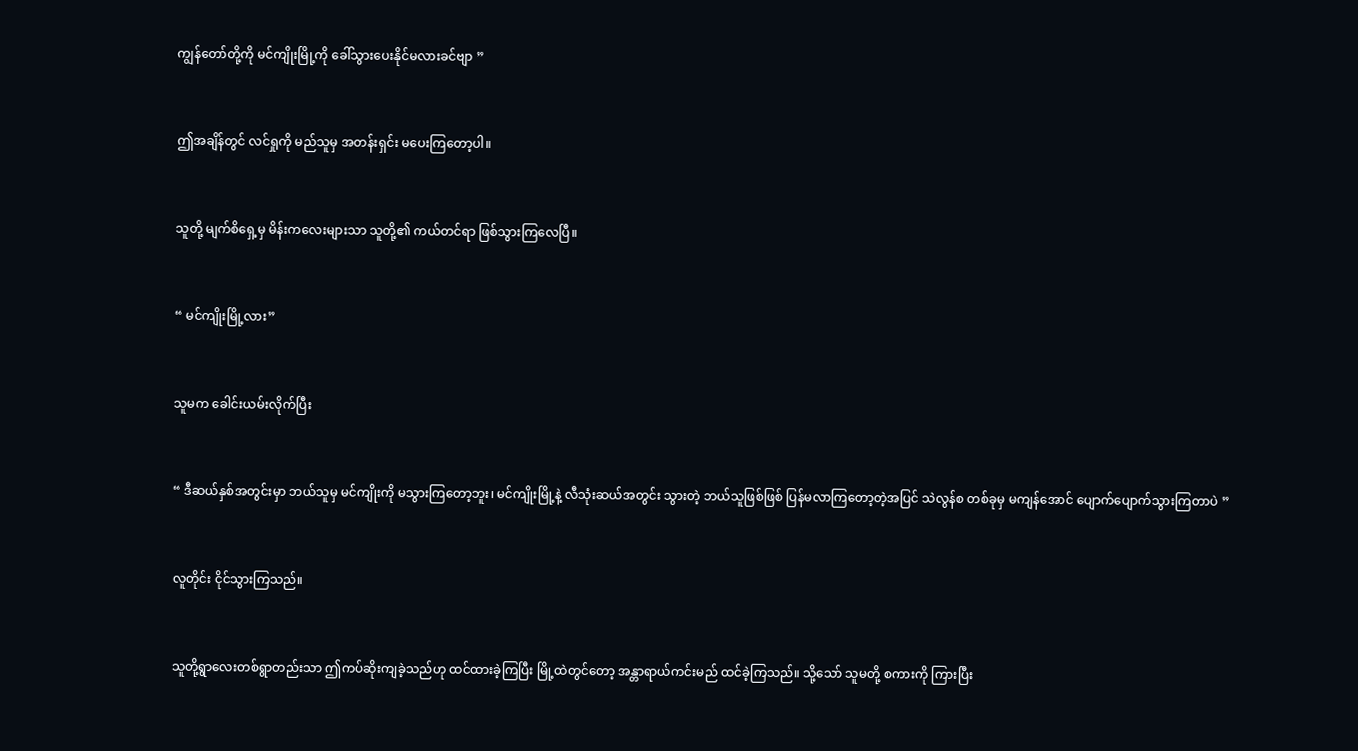ကျွန်တော်တို့ကို မင်ကျိုးမြို့ကို ခေါ်သွားပေးနိုင်မလားခင်ဗျာ ”


ဤအချိန်တွင် လင်ရှုကို မည်သူမှ အတန်းရှင်း မပေးကြတော့ပါ။


သူတို့ မျက်စိရှေ့မှ မိန်းကလေးများသာ သူတို့၏ ကယ်တင်ရာ ဖြစ်သွားကြလေပြီ။


“ မင်ကျိုးမြို့လား”


သူမက ခေါင်းယမ်းလိုက်ပြီး


“ ဒီဆယ်နှစ်အတွင်းမှာ ဘယ်သူမှ မင်ကျိုးကို မသွားကြတော့ဘူး၊ မင်ကျိုးမြို့နဲ့ လီသုံးဆယ်အတွင်း သွားတဲ့ ဘယ်သူဖြစ်ဖြစ် ပြန်မလာကြတော့တဲ့အပြင် သဲလွန်စ တစ်ခုမှ မကျန်အောင် ပျောက်ပျောက်သွားကြတာပဲ ”


လူတိုင်း ငိုင်သွားကြသည်။


သူတို့ရွာလေးတစ်ရွာတည်းသာ ဤကပ်ဆိုးကျခဲ့သည်ဟု ထင်ထားခဲ့ကြပြီး မြို့ထဲတွင်တော့ အန္တာရာယ်ကင်းမည် ထင်ခဲ့ကြသည်။ သို့သော် သူမတို့ စကားကို ကြားပြီး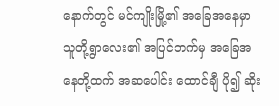နောက်တွင် မင်ကျိုးမြို့၏ အခြေအနေမှာ သူတို့ရွာလေး၏ အပြင်ဘက်မှ အခြေအနေတို့ထက် အဆပေါင်း ထောင်ချီ ပို၍ ဆိုး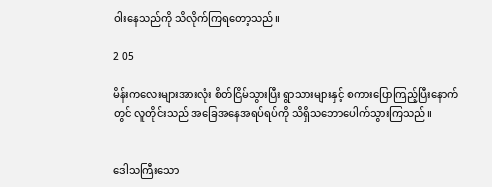ဝါးနေသည်ကို သိလိုက်ကြရတော့သည်။

2 05

မိန်းကလေးများအားလုံး စိတ်ငြိမ်သွားပြီး ရွာသားများနှင့် စကားပြောကြည့်ပြီးနောက်တွင် လူတိုင်းသည် အခြေအနေအရပ်ရပ်ကို သိရှိသဘောပေါက်သွားကြသည်။


ဒေါသကြီးသော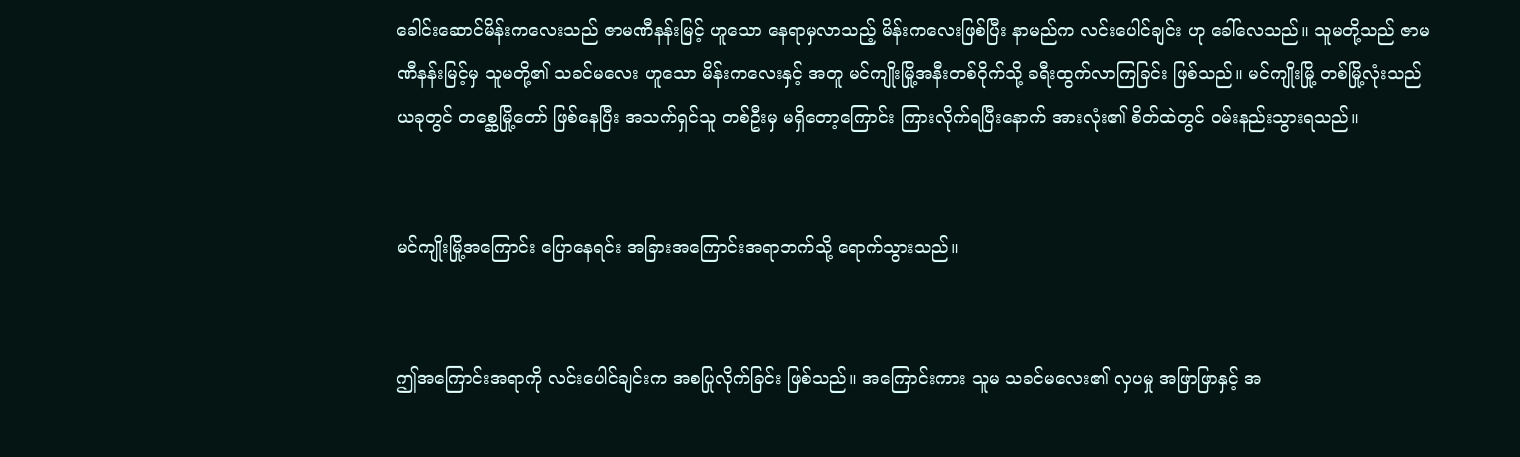ခေါင်းဆောင်မိန်းကလေးသည် ဇာမဏီနန်းမြင့် ဟူသော နေရာမှလာသည့် မိန်းကလေးဖြစ်ပြီး နာမည်က လင်းပေါင်ချင်း ဟု ခေါ်လေသည်။ သူမတို့သည် ဇာမဏီနန်းမြင့်မှ သူမတို့၏ သခင်မလေး ဟူသော မိန်းကလေးနှင့် အတူ မင်ကျိုးမြို့အနီးတစ်ဝိုက်သို့ ခရီးထွက်လာကြခြင်း ဖြစ်သည်။ မင်ကျိုးမြို့ တစ်မြို့လုံးသည် ယခုတွင် တစ္ဆေမြို့တော် ဖြစ်နေပြီး အသက်ရှင်သူ တစ်ဦးမှ မရှိတော့ကြောင်း ကြားလိုက်ရပြီးနောက် အားလုံး၏ စိတ်ထဲတွင် ဝမ်းနည်းသွားရသည်။


မင်ကျိုးမြို့အကြောင်း ပြောနေရင်း အခြားအကြောင်းအရာဘက်သို့ ရောက်သွားသည်။


ဤအကြောင်းအရာကို လင်းပေါင်ချင်းက အစပြုလိုက်ခြင်း ဖြစ်သည်။ အကြောင်းကား သူမ သခင်မလေး၏ လှပမှု အဖြာဖြာနှင့် အ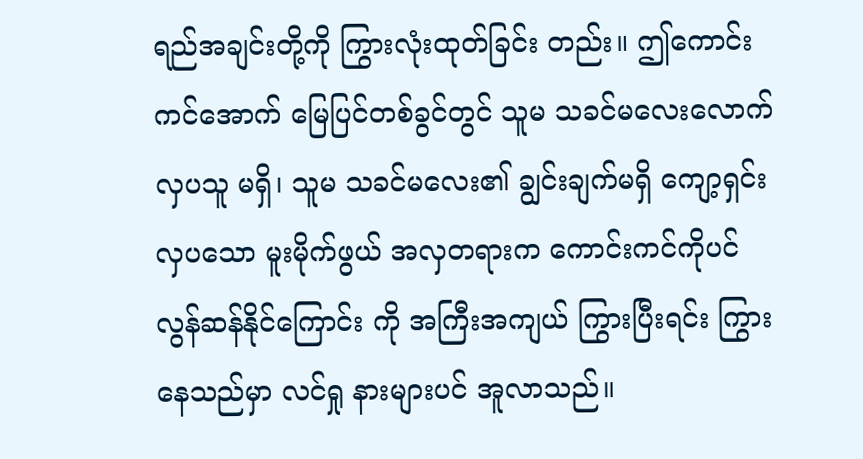ရည်အချင်းတို့ကို ကြွားလုံးထုတ်ခြင်း တည်း။ ဤကောင်းကင်အောက် မြေပြင်တစ်ခွင်တွင် သူမ သခင်မလေးလောက် လှပသူ မရှိ၊ သူမ သခင်မလေး၏ ချွင်းချက်မရှိ ကျော့ရှင်း လှပသော မူးမိုက်ဖွယ် အလှတရားက ကောင်းကင်ကိုပင် လွန်ဆန်နိုင်ကြောင်း ကို အကြီးအကျယ် ကြွားပြီးရင်း ကြွားနေသည်မှာ လင်ရှု နားများပင် အူလာသည်။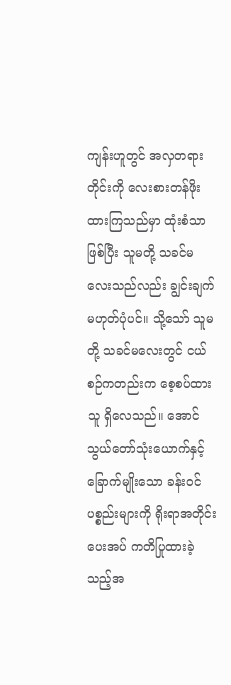ကျန်းဟူတွင် အလှတရားတိုင်းကို လေးစားတန်ဖိုးထားကြသည်မှာ ထုံးစံသာဖြစ်ပြီး သူမတို့ သခင်မလေးသည်လည်း ချွင်းချက် မဟုတ်ပုံပင်။ သို့သော် သူမတို့ သခင်မလေးတွင် ငယ်စဉ်ကတည်းက စေ့စပ်ထားသူ ရှိလေသည်။ အောင်သွယ်တော်သုံးယောက်နှင့် ခြောက်မျိုးသော ခန်းဝင်ပစ္စည်းများကို ရိုးရာအတိုင်း ပေးအပ် ကတိပြုထားခဲ့သည့်အ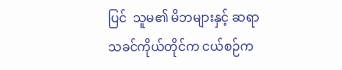ပြင်  သူမ၏ မိဘများနှင့် ဆရာသခင်ကိုယ်တိုင်က ငယ်စဉ်က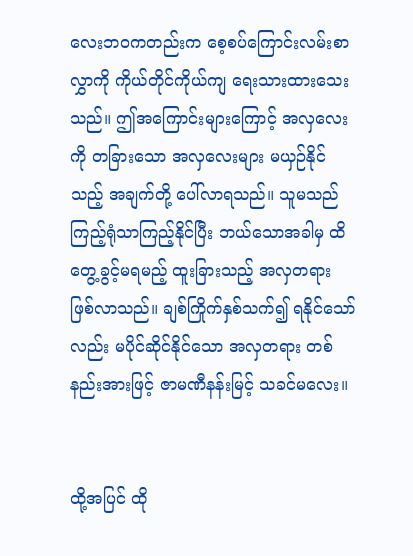လေးဘဝကတည်းက စေ့စပ်ကြောင်းလမ်းစာလွှာကို ကိုယ်တိုင်ကိုယ်ကျ ရေးသားထားသေးသည်။ ဤအကြောင်းများကြောင့် အလှလေးကို တခြားသော အလှလေးများ မယှဉ်နိုင်သည့် အချက်တို့ ပေါ်လာရသည်။ သူမသည် ကြည့်ရုံသာကြည့်နိုင်ပြီး ဘယ်သောအခါမှ ထိတွေ့ခွင့်မရမည့် ထူးခြားသည့် အလှတရား ဖြစ်လာသည်။ ချစ်ကြိုက်နှစ်သက်၍ ရနိုင်သော်လည်း မပိုင်ဆိုင်နိုင်သော အလှတရား တစ်နည်းအားဖြင့် ဇာမဏီနန်းမြင့် သခင်မလေး။


ထို့အပြင် ထို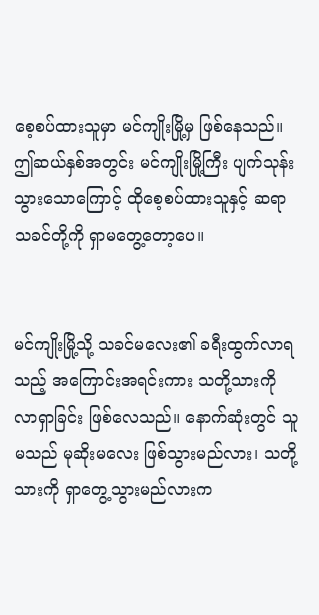စေ့စပ်ထားသူမှာ မင်ကျိုးမြို့မှ ဖြစ်နေသည်။ ဤဆယ်နှစ်အတွင်း မင်ကျိုးမြို့ကြီး ပျက်သုန်းသွားသောကြောင့် ထိုစေ့စပ်ထားသူနှင့် ဆရာသခင်တို့ကို ရှာမတွေ့တော့ပေ။


မင်ကျိုးမြို့သို့ သခင်မလေး၏ ခရီးထွက်လာရသည့် အကြောင်းအရင်းကား သတို့သားကို လာရှာခြင်း ဖြစ်လေသည်။ နောက်ဆုံးတွင် သူမသည် မုဆိုးမလေး ဖြစ်သွားမည်လား၊ သတို့သားကို ရှာတွေ့သွားမည်လားက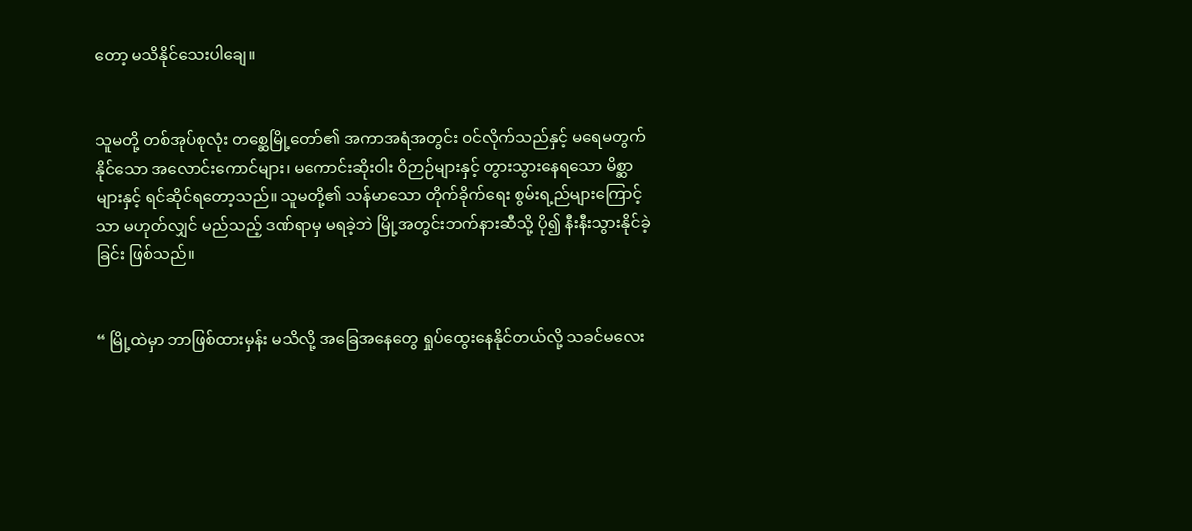တော့ မသိနိုင်သေးပါချေ။


သူမတို့ တစ်အုပ်စုလုံး တစ္ဆေမြို့တော်၏ အကာအရံအတွင်း ဝင်လိုက်သည်နှင့် မရေမတွက်နိုင်သော အလောင်းကောင်များ၊ မကောင်းဆိုးဝါး ဝိဉာဉ်များနှင့် တွားသွားနေရသော မိစ္ဆာများနှင့် ရင်ဆိုင်ရတော့သည်။ သူမတို့၏ သန်မာသော တိုက်ခိုက်ရေး စွမ်းရ့ည်များကြောင့်သာ မဟုတ်လျှင် မည်သည့် ဒဏ်ရာမှ မရခဲ့ဘဲ မြို့အတွင်းဘက်နားဆီသို့ ပို၍ နီးနီးသွားနိုင်ခဲ့ခြင်း ဖြစ်သည်။


“ မြို့ထဲမှာ ဘာဖြစ်ထားမှန်း မသိလို့ အခြေအနေတွေ ရှုပ်ထွေးနေနိုင်တယ်လို့ သခင်မလေး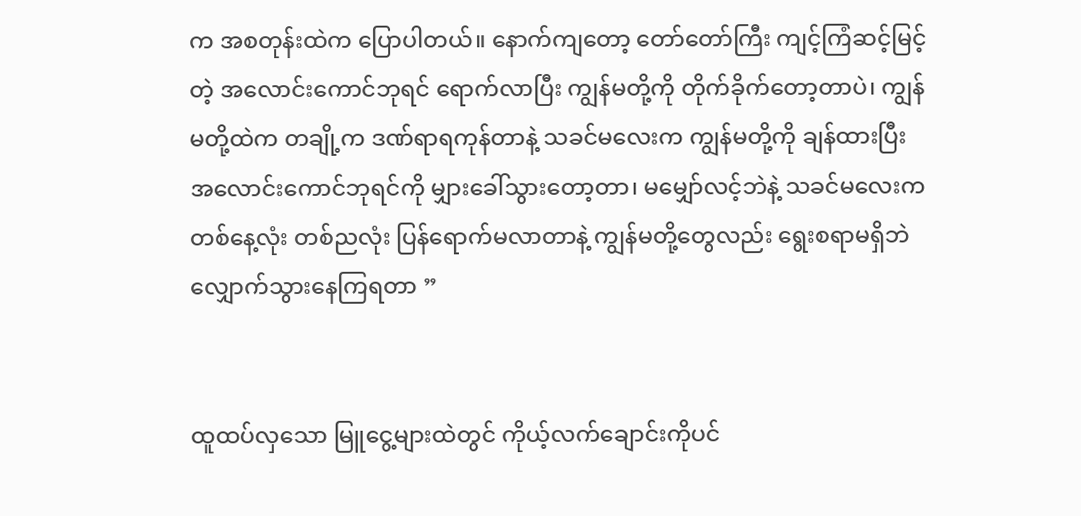က အစတုန်းထဲက ပြောပါတယ်။ နောက်ကျတော့ တော်တော်ကြီး ကျင့်ကြံဆင့်မြင့်တဲ့ အလောင်းကောင်ဘုရင် ရောက်လာပြီး ကျွန်မတို့ကို တိုက်ခိုက်တော့တာပဲ၊ ကျွန်မတို့ထဲက တချို့က ဒဏ်ရာရကုန်တာနဲ့ သခင်မလေးက ကျွန်မတို့ကို ချန်ထားပြီး အလောင်းကောင်ဘုရင်ကို မျှားခေါ်သွားတော့တာ၊ မမျှော်လင့်ဘဲနဲ့ သခင်မလေးက တစ်နေ့လုံး တစ်ညလုံး ပြန်ရောက်မလာတာနဲ့ ကျွန်မတို့တွေလည်း ရွေးစရာမရှိဘဲ လျှောက်သွားနေကြရတာ ”


ထူထပ်လှသော မြူငွေ့များထဲတွင် ကိုယ့်လက်ချောင်းကိုပင်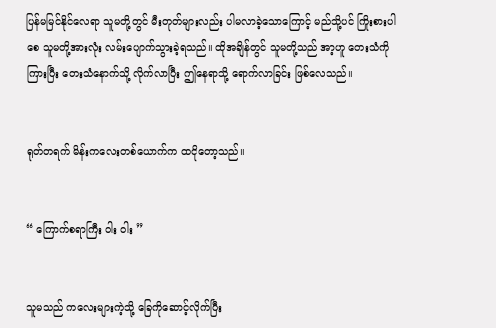ပြန်မမြင်နိုင်လေရာ သူမတို့တွင် မီးတုတ်များလည်း ပါမလာခဲ့သောကြောင့် မည်သို့ပင် ကြိုးစားပါစေ သူမတို့အားလုံး လမ်းပျောက်သွားခဲ့ရသည်။ ထိုအချိန်တွင် သူမတို့သည် အာ့ဟူ တေးသံကိုကြားပြီး တေးသံနောက်သို့ လိုက်လာပြီး ဤနေရာသို့ ရောက်လာခြင်း ဖြစ်လေသည်။


ရုတ်တရက် မိန်းကလေးတစ်ယောက်က ထငိုတော့သည်။


“ ကြောက်စရာကြီး ဝါး ဝါး ”


သူမသည် ကလေးများကဲ့သို့ ခြေကိုဆောင့်လိုက်ပြီး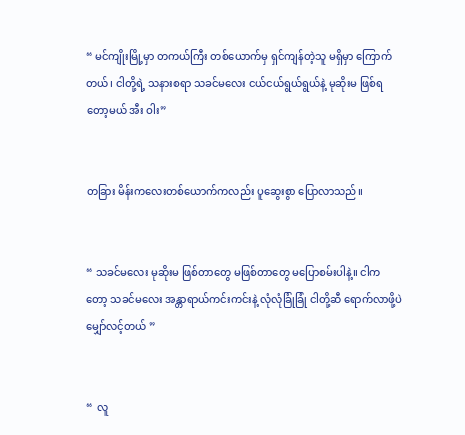“ မင်ကျိုးမြို့မှာ တကယ်ကြီး တစ်ယောက်မှ ရှင်ကျန်တဲ့သူ မရှိမှာ ကြောက်တယ်၊ ငါတို့ရဲ့ သနားစရာ သခင်မလေး ငယ်ငယ်ရွယ်ရွယ်နဲ့ မုဆိုးမ ဖြစ်ရတော့မယ် အီး ဝါး”


တခြား မိန်းကလေးတစ်ယောက်ကလည်း ပူဆွေးစွာ ပြောလာသည်။


“ သခင်မလေး မုဆိုးမ ဖြစ်တာတွေ မဖြစ်တာတွေ မပြောစမ်းပါနဲ့။ ငါကတော့ သခင်မလေး အန္တာရာယ်ကင်းကင်းနဲ့ လုံလုံခြုံခြုံ ငါတို့ဆီ ရောက်လာဖို့ပဲ မျှော်လင့်တယ် ”


“  လူ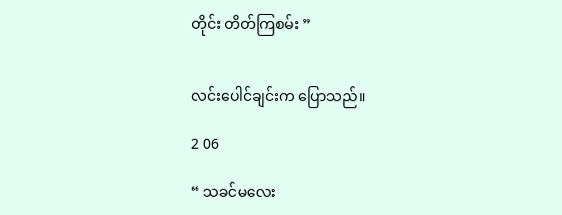တိုင်း တိတ်ကြစမ်း ”


လင်းပေါင်ချင်းက ပြောသည်။

2 06

“ သခင်မလေး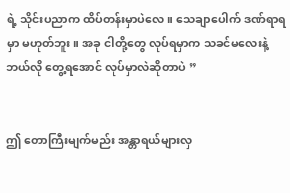ရဲ့ သိုင်းပညာက ထိပ်တန်းမှာပဲလေ။ သေချာပေါက် ဒဏ်ရာရမှာ မဟုတ်ဘူး။ အခု ငါတို့တွေ လုပ်ရမှာက သခင်မလေးနဲ့ ဘယ်လို တွေ့ရအောင် လုပ်မှာလဲဆိုတာပဲ ”


ဤ တောကြီးမျက်မည်း အန္တာရယ်များလှ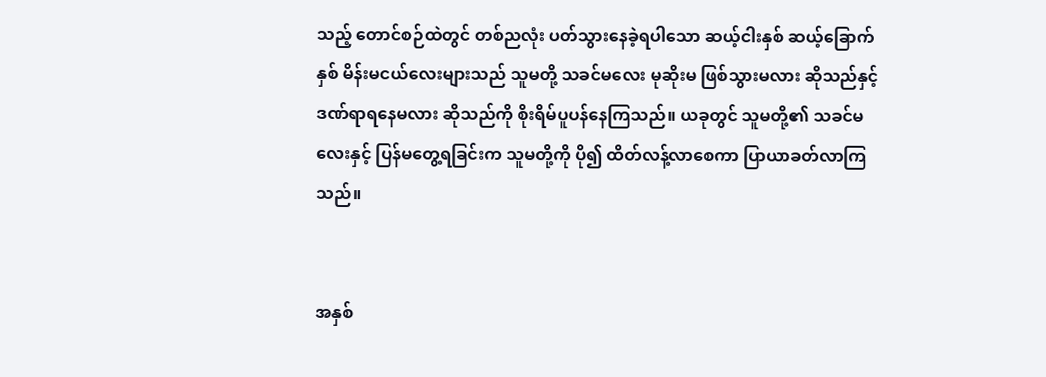သည့် တောင်စဉ်ထဲတွင် တစ်ညလုံး ပတ်သွားနေခဲ့ရပါသော ဆယ့်ငါးနှစ် ဆယ့်ခြောက်နှစ် မိန်းမငယ်လေးများသည် သူမတို့ သခင်မလေး မုဆိုးမ ဖြစ်သွားမလား ဆိုသည်နှင့် ဒဏ်ရာရနေမလား ဆိုသည်ကို စိုးရိမ်ပူပန်နေကြသည်။ ယခုတွင် သူမတို့၏ သခင်မလေးနှင့် ပြန်မတွေ့ရခြင်းက သူမတို့ကို ပို၍ ထိတ်လန့်လာစေကာ ပြာယာခတ်လာကြသည်။


အနှစ်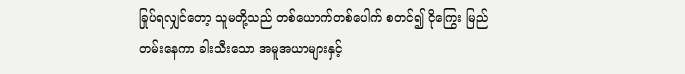ခြုပ်ရလျှင်တော့ သူမတို့သည် တစ်ယောက်တစ်ပေါက် စတင်၍ ငိုကြွေး မြည်တမ်းနေကာ ခါးသီးသော အမူအယာများနှင့်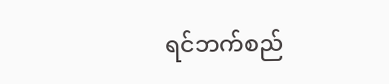ရင်ဘက်စည်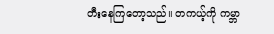တီးနေကြတော့သည်။ တကယ့်ကို ကမ္ဘာ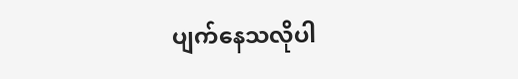ပျက်နေသလိုပါ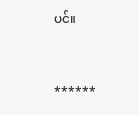ပင်။


******